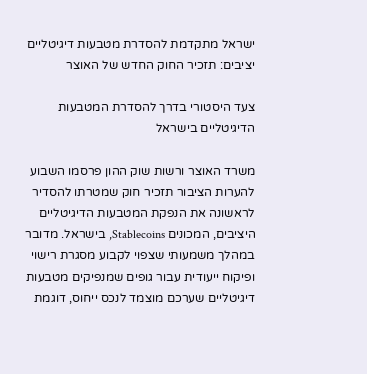ישראל מתקדמת להסדרת מטבעות דיגיטליים יציבים: תזכיר החוק החדש של האוצר

צעד היסטורי בדרך להסדרת המטבעות הדיגיטליים בישראל

משרד האוצר ורשות שוק ההון פרסמו השבוע להערות הציבור תזכיר חוק שמטרתו להסדיר לראשונה את הנפקת המטבעות הדיגיטליים היציבים, המכונים Stablecoins, בישראל. מדובר במהלך משמעותי שצפוי לקבוע מסגרת רישוי ופיקוח ייעודית עבור גופים שמנפיקים מטבעות דיגיטליים שערכם מוצמד לנכס ייחוס, דוגמת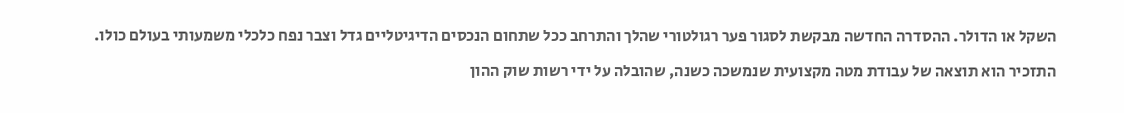השקל או הדולר. ההסדרה החדשה מבקשת לסגור פער רגולטורי שהלך והתרחב ככל שתחום הנכסים הדיגיטליים גדל וצבר נפח כלכלי משמעותי בעולם כולו.

התזכיר הוא תוצאה של עבודת מטה מקצועית שנמשכה כשנה, שהובלה על ידי רשות שוק ההון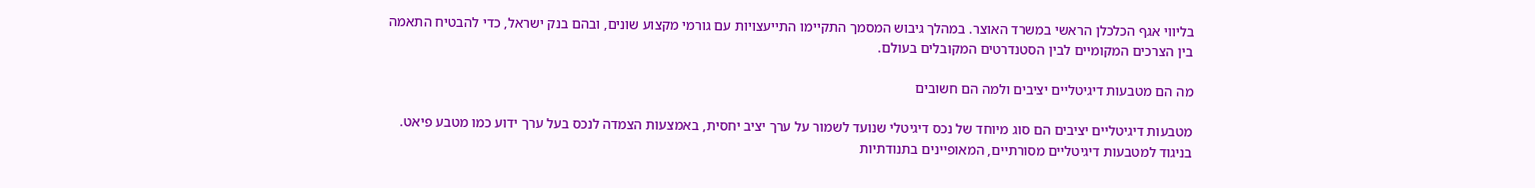בליווי אגף הכלכלן הראשי במשרד האוצר. במהלך גיבוש המסמך התקיימו התייעצויות עם גורמי מקצוע שונים, ובהם בנק ישראל, כדי להבטיח התאמה בין הצרכים המקומיים לבין הסטנדרטים המקובלים בעולם.

מה הם מטבעות דיגיטליים יציבים ולמה הם חשובים

מטבעות דיגיטליים יציבים הם סוג מיוחד של נכס דיגיטלי שנועד לשמור על ערך יציב יחסית, באמצעות הצמדה לנכס בעל ערך ידוע כמו מטבע פיאט. בניגוד למטבעות דיגיטליים מסורתיים, המאופיינים בתנודתיות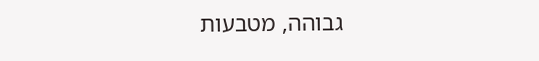גבוהה, מטבעות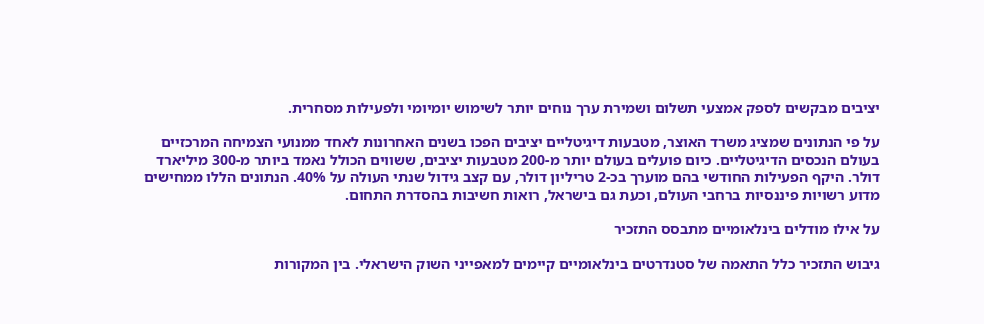יציבים מבקשים לספק אמצעי תשלום ושמירת ערך נוחים יותר לשימוש יומיומי ולפעילות מסחרית.

על פי הנתונים שמציג משרד האוצר, מטבעות דיגיטליים יציבים הפכו בשנים האחרונות לאחד ממנועי הצמיחה המרכזיים בעולם הנכסים הדיגיטליים. כיום פועלים בעולם יותר מ-200 מטבעות יציבים, ששווים הכולל נאמד ביותר מ-300 מיליארד דולר. היקף הפעילות החודשי בהם מוערך בכ-2 טריליון דולר, עם קצב גידול שנתי העולה על 40%. הנתונים הללו ממחישים מדוע רשויות פיננסיות ברחבי העולם, וכעת גם בישראל, רואות חשיבות בהסדרת התחום.

על אילו מודלים בינלאומיים מתבסס התזכיר

גיבוש התזכיר כלל התאמה של סטנדרטים בינלאומיים קיימים למאפייני השוק הישראלי. בין המקורות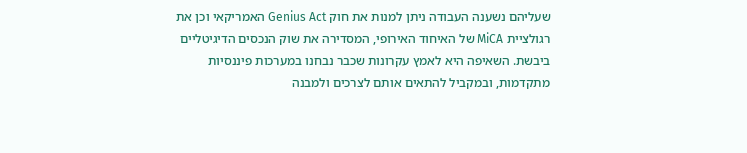שעליהם נשענה העבודה ניתן למנות את חוק Genius Act האמריקאי וכן את רגולציית MiCA של האיחוד האירופי, המסדירה את שוק הנכסים הדיגיטליים ביבשת. השאיפה היא לאמץ עקרונות שכבר נבחנו במערכות פיננסיות מתקדמות, ובמקביל להתאים אותם לצרכים ולמבנה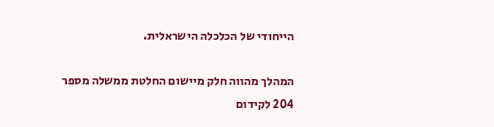הייחודי של הכלכלה הישראלית.

המהלך מהווה חלק מיישום החלטת ממשלה מספר 204 לקידום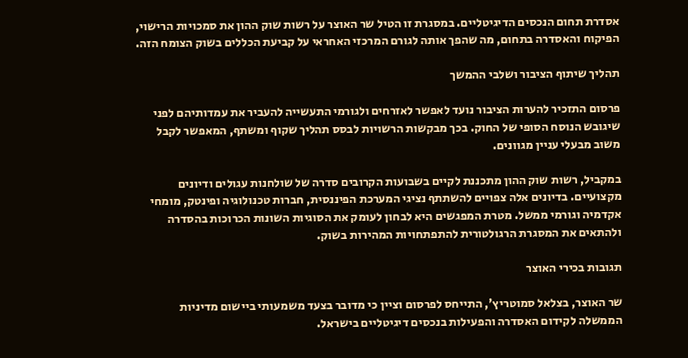אסדרת תחום הנכסים הדיגיטליים. במסגרת זו הטיל שר האוצר על רשות שוק ההון את סמכויות הרישוי, הפיקוח והאסדרה בתחום, מה שהפך אותה לגורם המרכזי האחראי על קביעת הכללים בשוק הצומח הזה.

תהליך שיתוף הציבור ושלבי ההמשך

פרסום התזכיר להערות הציבור נועד לאפשר לאזרחים ולגורמי התעשייה להעביר את עמדותיהם לפני שיגובש הנוסח הסופי של החוק. בכך מבקשות הרשויות לבסס תהליך שקוף ומשתף, המאפשר לקבל משוב מבעלי עניין מגוונים.

במקביל, רשות שוק ההון מתכננת לקיים בשבועות הקרובים סדרה של שולחנות עגולים ודיונים מקצועיים. בדיונים אלה צפויים להשתתף נציגי המערכת הפיננסית, חברות טכנולוגיה ופינטק, מומחי אקדמיה וגורמי ממשל. מטרת המפגשים היא לבחון לעומק את הסוגיות השונות הכרוכות בהסדרה ולהתאים את המסגרת הרגולטורית להתפתחויות המהירות בשוק.

תגובות בכירי האוצר

שר האוצר, בצלאל סמוטריץ', התייחס לפרסום וציין כי מדובר בצעד משמעותי ביישום מדיניות הממשלה לקידום האסדרה והפעילות בנכסים דיגיטליים בישראל.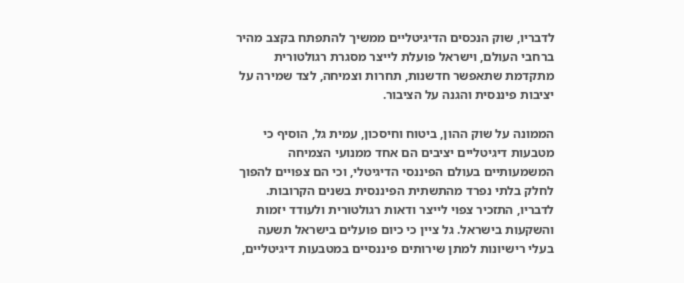לדבריו, שוק הנכסים הדיגיטליים ממשיך להתפתח בקצב מהיר ברחבי העולם, וישראל פועלת לייצר מסגרת רגולטורית מתקדמת שתאפשר חדשנות, תחרות וצמיחה, לצד שמירה על יציבות פיננסית והגנה על הציבור.

הממונה על שוק ההון, ביטוח וחיסכון, עמית גל, הוסיף כי מטבעות דיגיטליים יציבים הם אחד ממנועי הצמיחה המשמעותיים בעולם הפיננסי הדיגיטלי, וכי הם צפויים להפוך לחלק בלתי נפרד מהתשתית הפיננסית בשנים הקרובות. לדבריו, התזכיר צפוי לייצר ודאות רגולטורית ולעודד יזמות והשקעות בישראל. גל ציין כי כיום פועלים בישראל תשעה בעלי רישיונות למתן שירותים פיננסיים במטבעות דיגיטליים,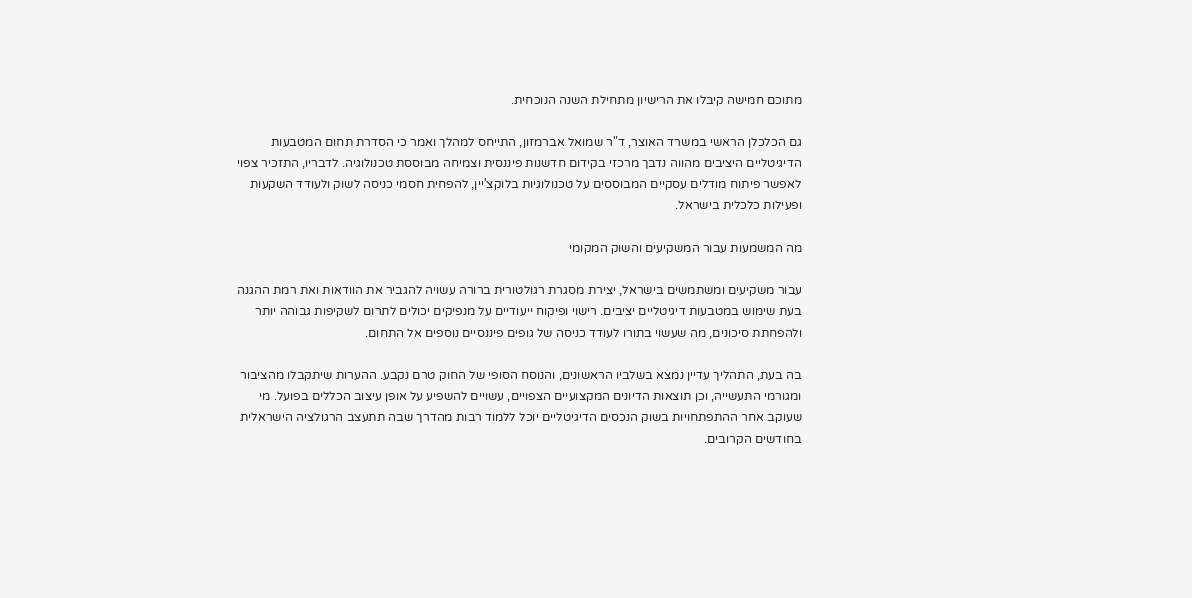מתוכם חמישה קיבלו את הרישיון מתחילת השנה הנוכחית.

גם הכלכלן הראשי במשרד האוצר, ד"ר שמואל אברמזון, התייחס למהלך ואמר כי הסדרת תחום המטבעות הדיגיטליים היציבים מהווה נדבך מרכזי בקידום חדשנות פיננסית וצמיחה מבוססת טכנולוגיה. לדבריו, התזכיר צפוי לאפשר פיתוח מודלים עסקיים המבוססים על טכנולוגיות בלוקצ'יין, להפחית חסמי כניסה לשוק ולעודד השקעות ופעילות כלכלית בישראל.

מה המשמעות עבור המשקיעים והשוק המקומי

עבור משקיעים ומשתמשים בישראל, יצירת מסגרת רגולטורית ברורה עשויה להגביר את הוודאות ואת רמת ההגנה בעת שימוש במטבעות דיגיטליים יציבים. רישוי ופיקוח ייעודיים על מנפיקים יכולים לתרום לשקיפות גבוהה יותר ולהפחתת סיכונים, מה שעשוי בתורו לעודד כניסה של גופים פיננסיים נוספים אל התחום.

בה בעת, התהליך עדיין נמצא בשלביו הראשונים, והנוסח הסופי של החוק טרם נקבע. ההערות שיתקבלו מהציבור ומגורמי התעשייה, וכן תוצאות הדיונים המקצועיים הצפויים, עשויים להשפיע על אופן עיצוב הכללים בפועל. מי שעוקב אחר ההתפתחויות בשוק הנכסים הדיגיטליים יוכל ללמוד רבות מהדרך שבה תתעצב הרגולציה הישראלית בחודשים הקרובים.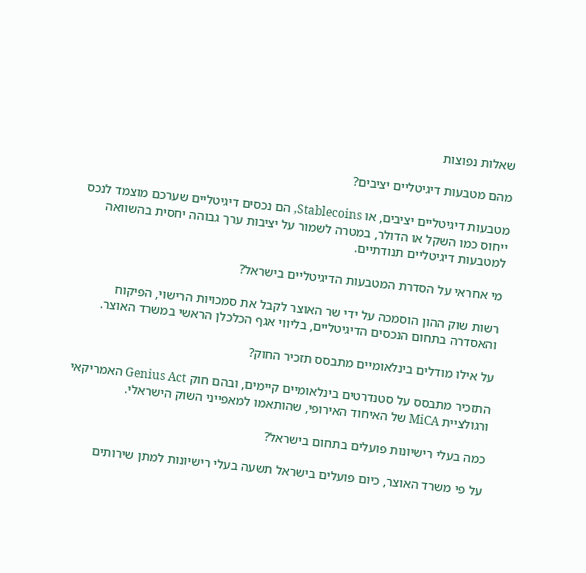שאלות נפוצות

מהם מטבעות דיגיטליים יציבים?

מטבעות דיגיטליים יציבים, או Stablecoins, הם נכסים דיגיטליים שערכם מוצמד לנכס ייחוס כמו השקל או הדולר, במטרה לשמור על יציבות ערך גבוהה יחסית בהשוואה למטבעות דיגיטליים תנודתיים.

מי אחראי על הסדרת המטבעות הדיגיטליים בישראל?

רשות שוק ההון הוסמכה על ידי שר האוצר לקבל את סמכויות הרישוי, הפיקוח והאסדרה בתחום הנכסים הדיגיטליים, בליווי אגף הכלכלן הראשי במשרד האוצר.

על אילו מודלים בינלאומיים מתבסס תזכיר החוק?

התזכיר מתבסס על סטנדרטים בינלאומיים קיימים, ובהם חוק Genius Act האמריקאי ורגולציית MiCA של האיחוד האירופי, שהותאמו למאפייני השוק הישראלי.

כמה בעלי רישיונות פועלים בתחום בישראל?

על פי משרד האוצר, כיום פועלים בישראל תשעה בעלי רישיונות למתן שירותים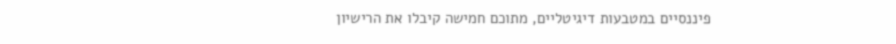פיננסיים במטבעות דיגיטליים, מתוכם חמישה קיבלו את הרישיון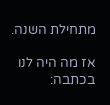מתחילת השנה.

אז מה היה לנו בכתבה: